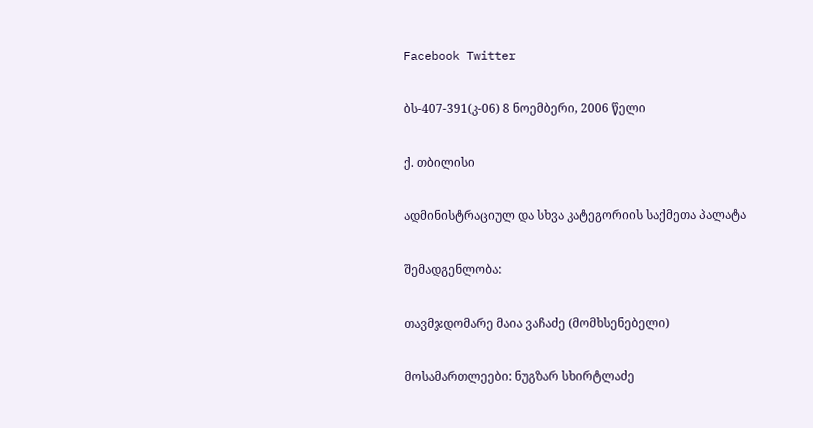Facebook Twitter

ბს-407-391(კ-06) 8 ნოემბერი, 2006 წელი

ქ. თბილისი

ადმინისტრაციულ და სხვა კატეგორიის საქმეთა პალატა

შემადგენლობა:

თავმჯდომარე მაია ვაჩაძე (მომხსენებელი)

მოსამართლეები: ნუგზარ სხირტლაძე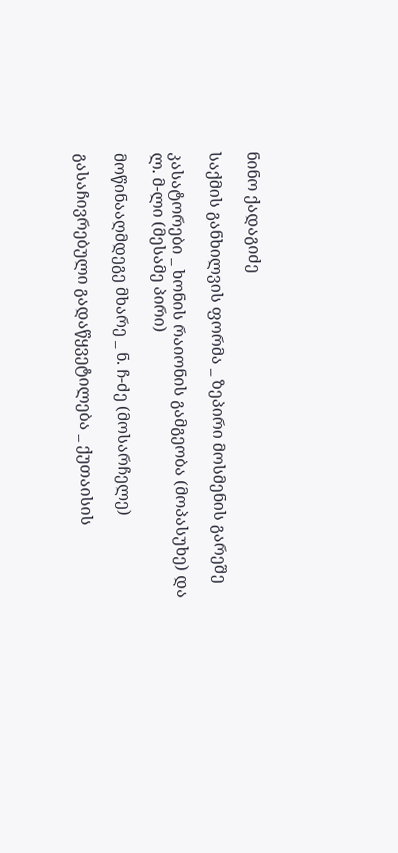ნინო ქადაგიძე

საქმის განხილვის ფორმა _ ზეპირი მოსმენის გარეშე

კასატორები _ ხონის რაიონის გამგეობა (მოპასუხე) და ლ. მ-ლი (მესამე პირი)

მოწინააღმდეგე მხარე _ ნ. ჩ-ძე (მოსარჩელე)

გასაჩივრებული გადაწყვეტილება _ ქუთაისის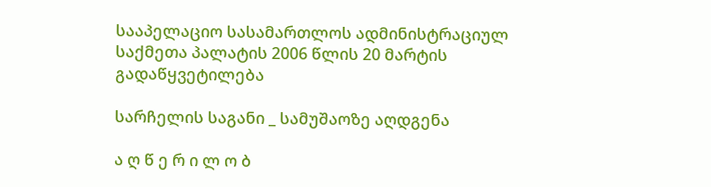სააპელაციო სასამართლოს ადმინისტრაციულ საქმეთა პალატის 2006 წლის 20 მარტის გადაწყვეტილება

სარჩელის საგანი _ სამუშაოზე აღდგენა

ა ღ წ ე რ ი ლ ო ბ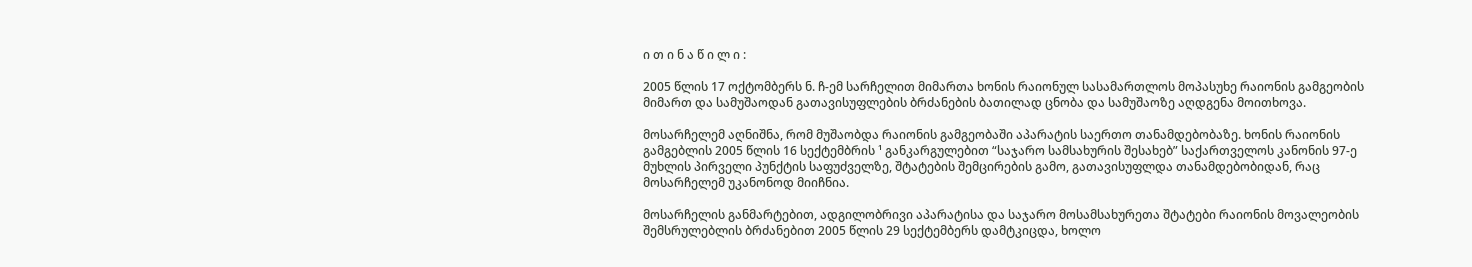ი თ ი ნ ა წ ი ლ ი :

2005 წლის 17 ოქტომბერს ნ. ჩ-ემ სარჩელით მიმართა ხონის რაიონულ სასამართლოს მოპასუხე რაიონის გამგეობის მიმართ და სამუშაოდან გათავისუფლების ბრძანების ბათილად ცნობა და სამუშაოზე აღდგენა მოითხოვა.

მოსარჩელემ აღნიშნა, რომ მუშაობდა რაიონის გამგეობაში აპარატის საერთო თანამდებობაზე. ხონის რაიონის გამგებლის 2005 წლის 16 სექტემბრის ¹ განკარგულებით “საჯარო სამსახურის შესახებ” საქართველოს კანონის 97-ე მუხლის პირველი პუნქტის საფუძველზე, შტატების შემცირების გამო, გათავისუფლდა თანამდებობიდან, რაც მოსარჩელემ უკანონოდ მიიჩნია.

მოსარჩელის განმარტებით, ადგილობრივი აპარატისა და საჯარო მოსამსახურეთა შტატები რაიონის მოვალეობის შემსრულებლის ბრძანებით 2005 წლის 29 სექტემბერს დამტკიცდა, ხოლო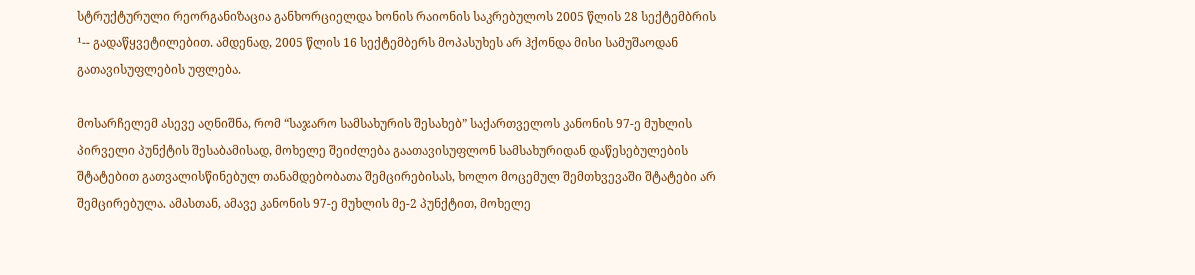სტრუქტურული რეორგანიზაცია განხორციელდა ხონის რაიონის საკრებულოს 2005 წლის 28 სექტემბრის ¹-- გადაწყვეტილებით. ამდენად, 2005 წლის 16 სექტემბერს მოპასუხეს არ ჰქონდა მისი სამუშაოდან გათავისუფლების უფლება.

მოსარჩელემ ასევე აღნიშნა, რომ “საჯარო სამსახურის შესახებ” საქართველოს კანონის 97-ე მუხლის პირველი პუნქტის შესაბამისად, მოხელე შეიძლება გაათავისუფლონ სამსახურიდან დაწესებულების შტატებით გათვალისწინებულ თანამდებობათა შემცირებისას, ხოლო მოცემულ შემთხვევაში შტატები არ შემცირებულა. ამასთან, ამავე კანონის 97-ე მუხლის მე-2 პუნქტით, მოხელე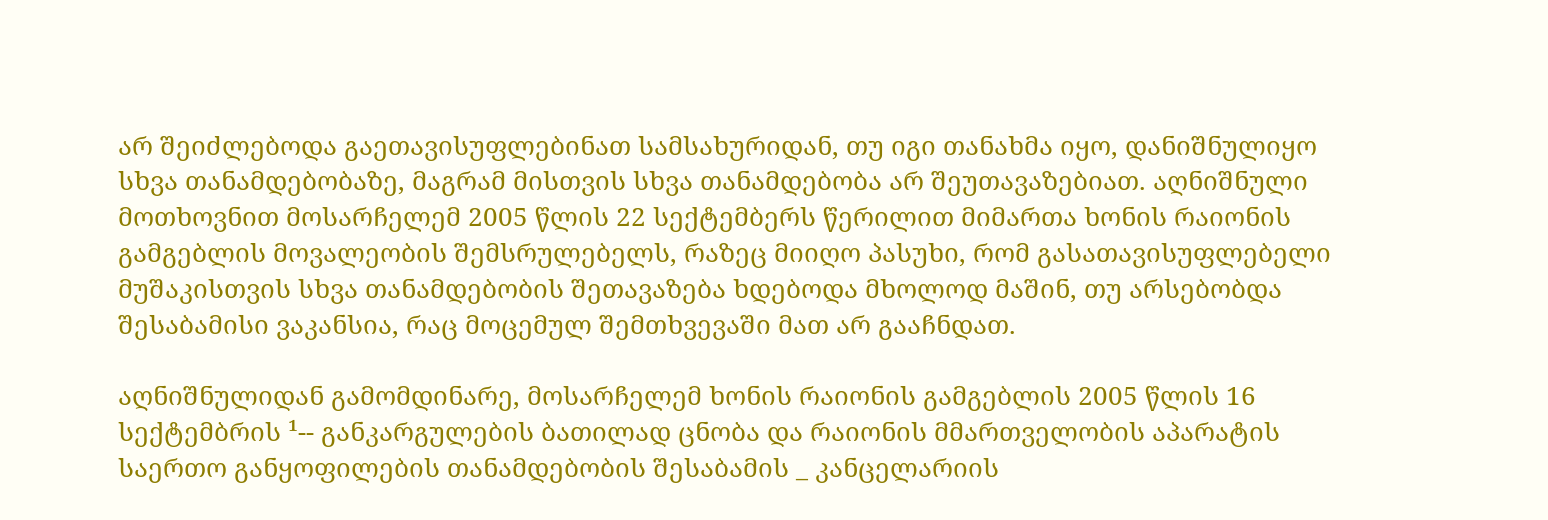არ შეიძლებოდა გაეთავისუფლებინათ სამსახურიდან, თუ იგი თანახმა იყო, დანიშნულიყო სხვა თანამდებობაზე, მაგრამ მისთვის სხვა თანამდებობა არ შეუთავაზებიათ. აღნიშნული მოთხოვნით მოსარჩელემ 2005 წლის 22 სექტემბერს წერილით მიმართა ხონის რაიონის გამგებლის მოვალეობის შემსრულებელს, რაზეც მიიღო პასუხი, რომ გასათავისუფლებელი მუშაკისთვის სხვა თანამდებობის შეთავაზება ხდებოდა მხოლოდ მაშინ, თუ არსებობდა შესაბამისი ვაკანსია, რაც მოცემულ შემთხვევაში მათ არ გააჩნდათ.

აღნიშნულიდან გამომდინარე, მოსარჩელემ ხონის რაიონის გამგებლის 2005 წლის 16 სექტემბრის ¹-- განკარგულების ბათილად ცნობა და რაიონის მმართველობის აპარატის საერთო განყოფილების თანამდებობის შესაბამის _ კანცელარიის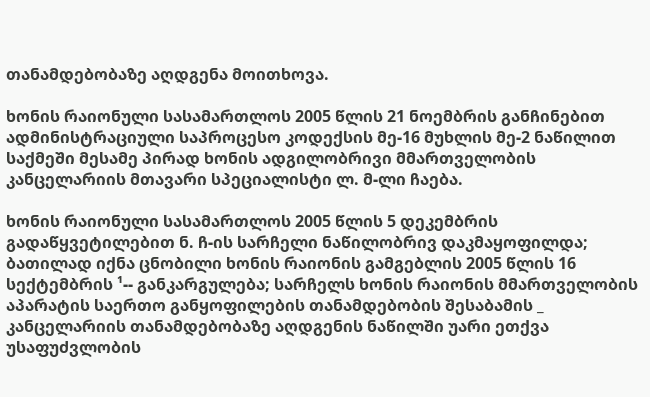თანამდებობაზე აღდგენა მოითხოვა.

ხონის რაიონული სასამართლოს 2005 წლის 21 ნოემბრის განჩინებით ადმინისტრაციული საპროცესო კოდექსის მე-16 მუხლის მე-2 ნაწილით საქმეში მესამე პირად ხონის ადგილობრივი მმართველობის კანცელარიის მთავარი სპეციალისტი ლ. მ-ლი ჩაება.

ხონის რაიონული სასამართლოს 2005 წლის 5 დეკემბრის გადაწყვეტილებით ნ. ჩ-ის სარჩელი ნაწილობრივ დაკმაყოფილდა; ბათილად იქნა ცნობილი ხონის რაიონის გამგებლის 2005 წლის 16 სექტემბრის ¹-- განკარგულება; სარჩელს ხონის რაიონის მმართველობის აპარატის საერთო განყოფილების თანამდებობის შესაბამის _ კანცელარიის თანამდებობაზე აღდგენის ნაწილში უარი ეთქვა უსაფუძვლობის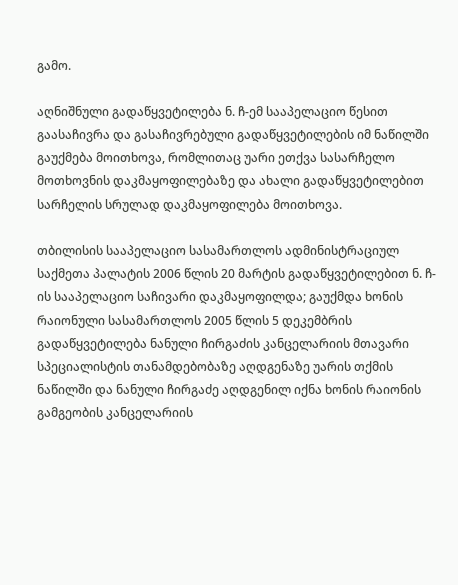გამო.

აღნიშნული გადაწყვეტილება ნ. ჩ-ემ სააპელაციო წესით გაასაჩივრა და გასაჩივრებული გადაწყვეტილების იმ ნაწილში გაუქმება მოითხოვა, რომლითაც უარი ეთქვა სასარჩელო მოთხოვნის დაკმაყოფილებაზე და ახალი გადაწყვეტილებით სარჩელის სრულად დაკმაყოფილება მოითხოვა.

თბილისის სააპელაციო სასამართლოს ადმინისტრაციულ საქმეთა პალატის 2006 წლის 20 მარტის გადაწყვეტილებით ნ. ჩ-ის სააპელაციო საჩივარი დაკმაყოფილდა; გაუქმდა ხონის რაიონული სასამართლოს 2005 წლის 5 დეკემბრის გადაწყვეტილება ნანული ჩირგაძის კანცელარიის მთავარი სპეციალისტის თანამდებობაზე აღდგენაზე უარის თქმის ნაწილში და ნანული ჩირგაძე აღდგენილ იქნა ხონის რაიონის გამგეობის კანცელარიის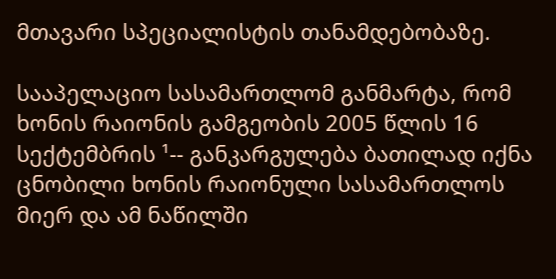მთავარი სპეციალისტის თანამდებობაზე.

სააპელაციო სასამართლომ განმარტა, რომ ხონის რაიონის გამგეობის 2005 წლის 16 სექტემბრის ¹-- განკარგულება ბათილად იქნა ცნობილი ხონის რაიონული სასამართლოს მიერ და ამ ნაწილში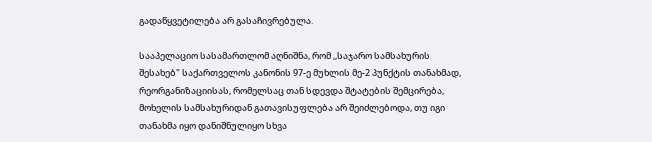გადაწყვეტილება არ გასაჩივრებულა.

სააპელაციო სასამართლომ აღნიშნა, რომ ,,საჯარო სამსახურის შესახებ" საქართველოს კანონის 97-ე მუხლის მე-2 პუნქტის თანახმად, რეორგანიზაციისას, რომელსაც თან სდევდა შტატების შემცირება, მოხელის სამსახურიდან გათავისუფლება არ შეიძლებოდა, თუ იგი თანახმა იყო დანიშნულიყო სხვა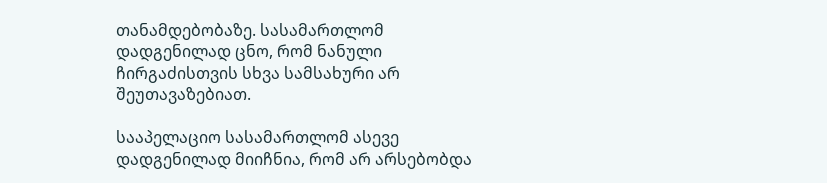თანამდებობაზე. სასამართლომ დადგენილად ცნო, რომ ნანული ჩირგაძისთვის სხვა სამსახური არ შეუთავაზებიათ.

სააპელაციო სასამართლომ ასევე დადგენილად მიიჩნია, რომ არ არსებობდა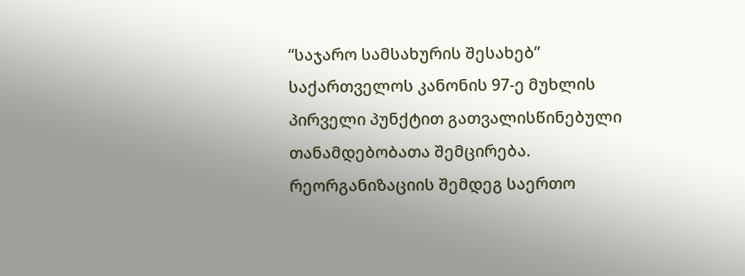“საჯარო სამსახურის შესახებ” საქართველოს კანონის 97-ე მუხლის პირველი პუნქტით გათვალისწინებული თანამდებობათა შემცირება. რეორგანიზაციის შემდეგ საერთო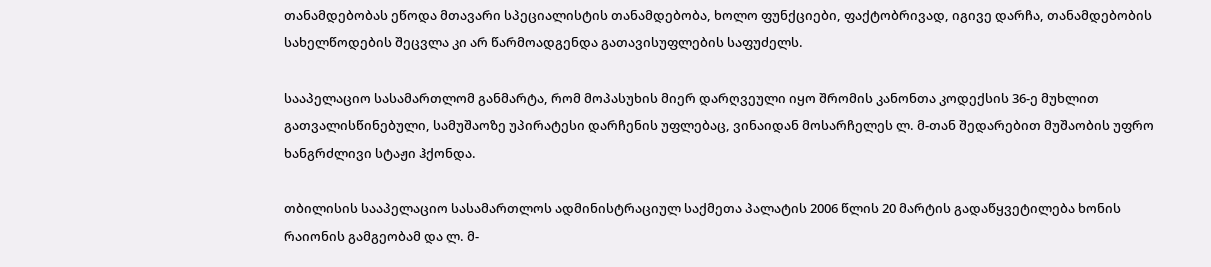თანამდებობას ეწოდა მთავარი სპეციალისტის თანამდებობა, ხოლო ფუნქციები, ფაქტობრივად, იგივე დარჩა, თანამდებობის სახელწოდების შეცვლა კი არ წარმოადგენდა გათავისუფლების საფუძელს.

სააპელაციო სასამართლომ განმარტა, რომ მოპასუხის მიერ დარღვეული იყო შრომის კანონთა კოდექსის 36-ე მუხლით გათვალისწინებული, სამუშაოზე უპირატესი დარჩენის უფლებაც, ვინაიდან მოსარჩელეს ლ. მ-თან შედარებით მუშაობის უფრო ხანგრძლივი სტაჟი ჰქონდა.

თბილისის სააპელაციო სასამართლოს ადმინისტრაციულ საქმეთა პალატის 2006 წლის 20 მარტის გადაწყვეტილება ხონის რაიონის გამგეობამ და ლ. მ-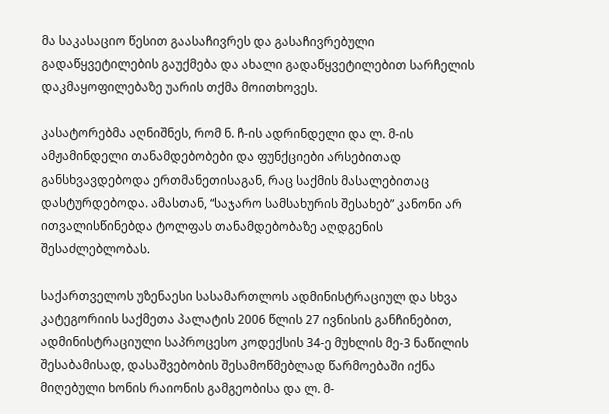მა საკასაციო წესით გაასაჩივრეს და გასაჩივრებული გადაწყვეტილების გაუქმება და ახალი გადაწყვეტილებით სარჩელის დაკმაყოფილებაზე უარის თქმა მოითხოვეს.

კასატორებმა აღნიშნეს, რომ ნ. ჩ-ის ადრინდელი და ლ. მ-ის ამჟამინდელი თანამდებობები და ფუნქციები არსებითად განსხვავდებოდა ერთმანეთისაგან, რაც საქმის მასალებითაც დასტურდებოდა. ამასთან, “საჯარო სამსახურის შესახებ” კანონი არ ითვალისწინებდა ტოლფას თანამდებობაზე აღდგენის შესაძლებლობას.

საქართველოს უზენაესი სასამართლოს ადმინისტრაციულ და სხვა კატეგორიის საქმეთა პალატის 2006 წლის 27 ივნისის განჩინებით, ადმინისტრაციული საპროცესო კოდექსის 34-ე მუხლის მე-3 ნაწილის შესაბამისად, დასაშვებობის შესამოწმებლად წარმოებაში იქნა მიღებული ხონის რაიონის გამგეობისა და ლ. მ-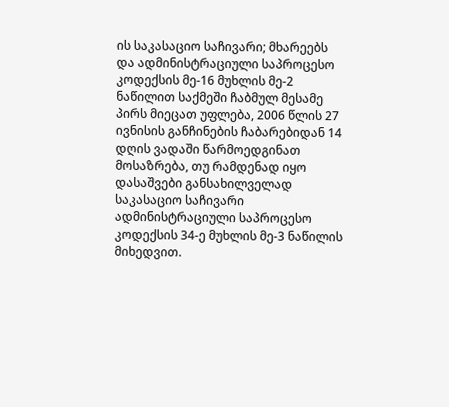ის საკასაციო საჩივარი; მხარეებს და ადმინისტრაციული საპროცესო კოდექსის მე-16 მუხლის მე-2 ნაწილით საქმეში ჩაბმულ მესამე პირს მიეცათ უფლება, 2006 წლის 27 ივნისის განჩინების ჩაბარებიდან 14 დღის ვადაში წარმოედგინათ მოსაზრება, თუ რამდენად იყო დასაშვები განსახილველად საკასაციო საჩივარი ადმინისტრაციული საპროცესო კოდექსის 34-ე მუხლის მე-3 ნაწილის მიხედვით.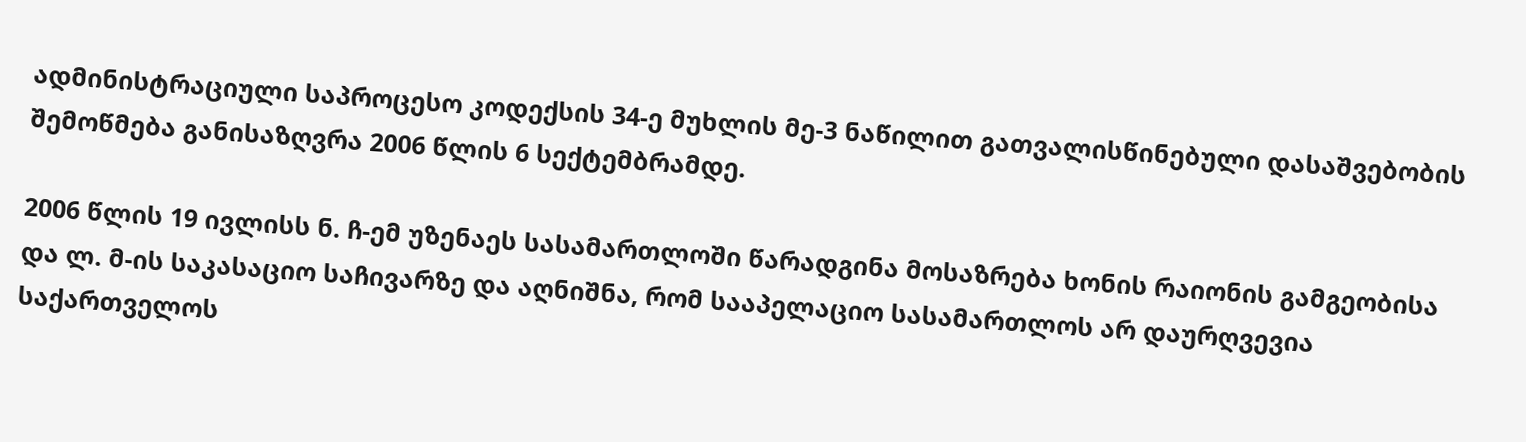ადმინისტრაციული საპროცესო კოდექსის 34-ე მუხლის მე-3 ნაწილით გათვალისწინებული დასაშვებობის შემოწმება განისაზღვრა 2006 წლის 6 სექტემბრამდე.

2006 წლის 19 ივლისს ნ. ჩ-ემ უზენაეს სასამართლოში წარადგინა მოსაზრება ხონის რაიონის გამგეობისა და ლ. მ-ის საკასაციო საჩივარზე და აღნიშნა, რომ სააპელაციო სასამართლოს არ დაურღვევია საქართველოს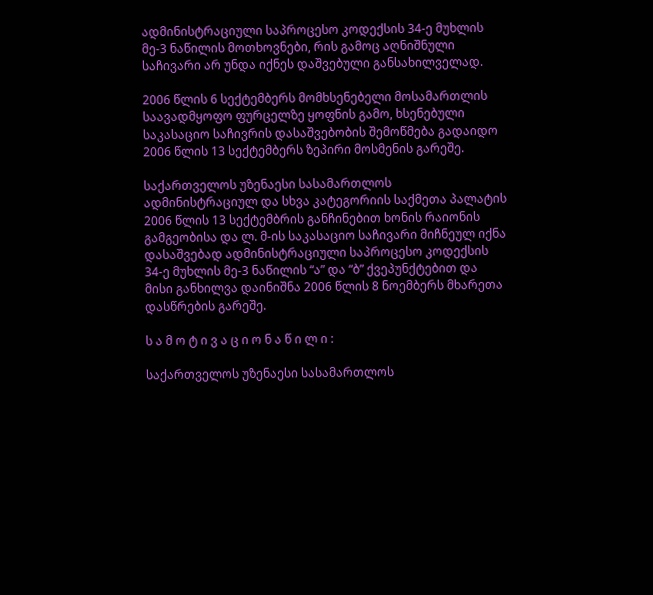ადმინისტრაციული საპროცესო კოდექსის 34-ე მუხლის მე-3 ნაწილის მოთხოვნები, რის გამოც აღნიშნული საჩივარი არ უნდა იქნეს დაშვებული განსახილველად.

2006 წლის 6 სექტემბერს მომხსენებელი მოსამართლის საავადმყოფო ფურცელზე ყოფნის გამო, ხსენებული საკასაციო საჩივრის დასაშვებობის შემოწმება გადაიდო 2006 წლის 13 სექტემბერს ზეპირი მოსმენის გარეშე.

საქართველოს უზენაესი სასამართლოს ადმინისტრაციულ და სხვა კატეგორიის საქმეთა პალატის 2006 წლის 13 სექტემბრის განჩინებით ხონის რაიონის გამგეობისა და ლ. მ-ის საკასაციო საჩივარი მიჩნეულ იქნა დასაშვებად ადმინისტრაციული საპროცესო კოდექსის 34-ე მუხლის მე-3 ნაწილის “ა” და “ბ” ქვეპუნქტებით და მისი განხილვა დაინიშნა 2006 წლის 8 ნოემბერს მხარეთა დასწრების გარეშე.

ს ა მ ო ტ ი ვ ა ც ი ო ნ ა წ ი ლ ი :

საქართველოს უზენაესი სასამართლოს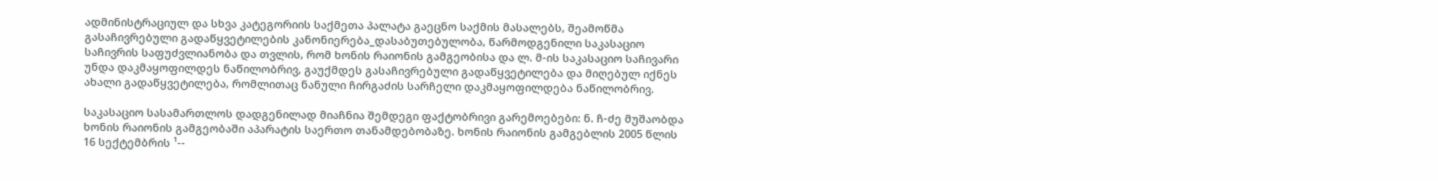ადმინისტრაციულ და სხვა კატეგორიის საქმეთა პალატა გაეცნო საქმის მასალებს, შეამოწმა გასაჩივრებული გადაწყვეტილების კანონიერება_დასაბუთებულობა, წარმოდგენილი საკასაციო საჩივრის საფუძვლიანობა და თვლის, რომ ხონის რაიონის გამგეობისა და ლ. მ-ის საკასაციო საჩივარი უნდა დაკმაყოფილდეს ნაწილობრივ, გაუქმდეს გასაჩივრებული გადაწყვეტილება და მიღებულ იქნეს ახალი გადაწყვეტილება, რომლითაც ნანული ჩირგაძის სარჩელი დაკმაყოფილდება ნაწილობრივ.

საკასაციო სასამართლოს დადგენილად მიაჩნია შემდეგი ფაქტობრივი გარემოებები: ნ. ჩ-ძე მუშაობდა ხონის რაიონის გამგეობაში აპარატის საერთო თანამდებობაზე. ხონის რაიონის გამგებლის 2005 წლის 16 სექტემბრის ¹--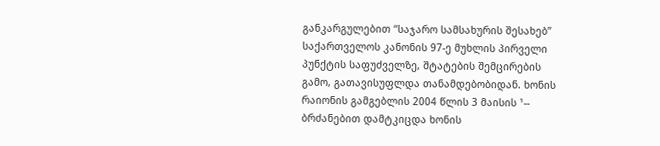განკარგულებით “საჯარო სამსახურის შესახებ” საქართველოს კანონის 97-ე მუხლის პირველი პუნქტის საფუძველზე, შტატების შემცირების გამო, გათავისუფლდა თანამდებობიდან. ხონის რაიონის გამგებლის 2004 წლის 3 მაისის ¹-- ბრძანებით დამტკიცდა ხონის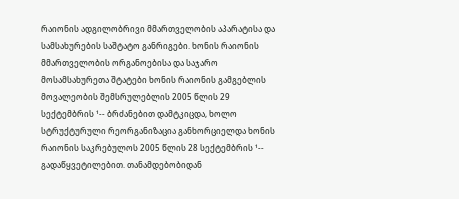რაიონის ადგილობრივი მმართველობის აპარატისა და სამსახურების საშტატო განრიგები. ხონის რაიონის მმართველობის ორგანოებისა და საჯარო მოსამსახურეთა შტატები ხონის რაიონის გამგებლის მოვალეობის შემსრულებლის 2005 წლის 29 სექტემბრის ¹-- ბრძანებით დამტკიცდა, ხოლო სტრუქტურული რეორგანიზაცია განხორციელდა ხონის რაიონის საკრებულოს 2005 წლის 28 სექტემბრის ¹-- გადაწყვეტილებით. თანამდებობიდან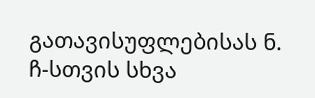გათავისუფლებისას ნ. ჩ-სთვის სხვა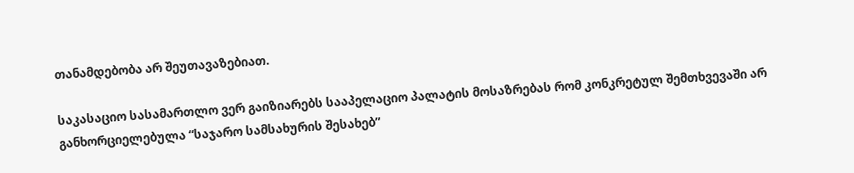თანამდებობა არ შეუთავაზებიათ.

საკასაციო სასამართლო ვერ გაიზიარებს სააპელაციო პალატის მოსაზრებას რომ კონკრეტულ შემთხვევაში არ განხორციელებულა “საჯარო სამსახურის შესახებ”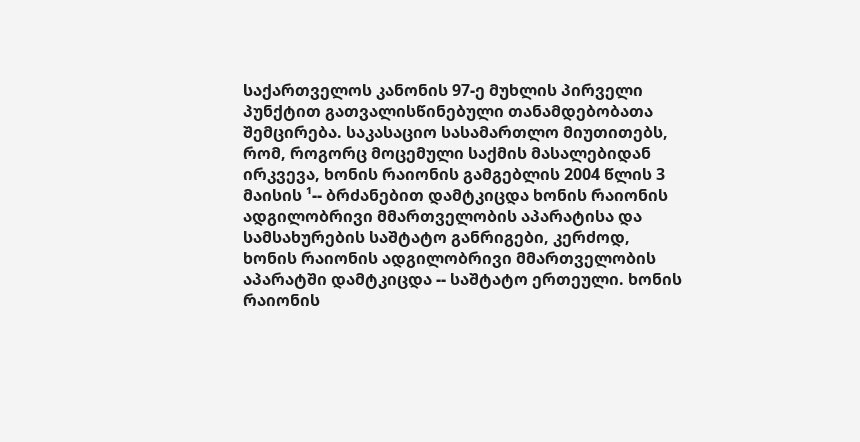საქართველოს კანონის 97-ე მუხლის პირველი პუნქტით გათვალისწინებული თანამდებობათა შემცირება. საკასაციო სასამართლო მიუთითებს, რომ, როგორც მოცემული საქმის მასალებიდან ირკვევა, ხონის რაიონის გამგებლის 2004 წლის 3 მაისის ¹-- ბრძანებით დამტკიცდა ხონის რაიონის ადგილობრივი მმართველობის აპარატისა და სამსახურების საშტატო განრიგები, კერძოდ, ხონის რაიონის ადგილობრივი მმართველობის აპარატში დამტკიცდა -- საშტატო ერთეული. ხონის რაიონის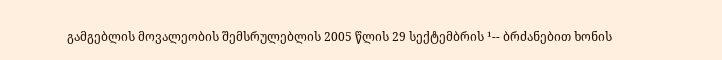გამგებლის მოვალეობის შემსრულებლის 2005 წლის 29 სექტემბრის ¹-- ბრძანებით ხონის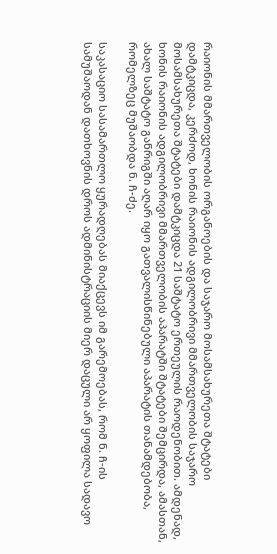რაიონის მმართველობის ორგანოების და საჯარო მოსამსახურეთა შტატები დამტკიცდა, კერძოდ, ხონის რაიონის ადგილობრივი მმართველობის საჯარო მოსამსახურეთა შტატები დამტკიცდა 21 საშტატო ერთეულის რაოდენობით. ამდენად, ხონის რაიონის ადგილობრივი მმართველობის აპარატში შტატები შემცირდა, ამასთან, ახალ საშტატო განრიგში აღარ იყო გათვალისწინებული აპარატის თანამდებობა, რომელზეც მუშაობდა ნ. ჩ-ძე.

საკასაციო სასამართლო ყურადღებას მიაქცევს იმ გარემოებას, რომ ნ. ჩ-ის სამუშაოდან დათხოვნის დროს ადმინისტრაციის მიერ დაცული არ ყოფილა სადავო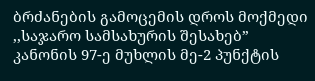ბრძანების გამოცემის დროს მოქმედი ,,საჯარო სამსახურის შესახებ” კანონის 97-ე მუხლის მე-2 პუნქტის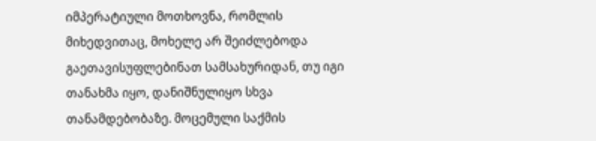იმპერატიული მოთხოვნა, რომლის მიხედვითაც, მოხელე არ შეიძლებოდა გაეთავისუფლებინათ სამსახურიდან, თუ იგი თანახმა იყო, დანიშნულიყო სხვა თანამდებობაზე. მოცემული საქმის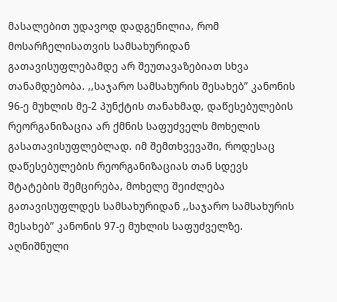მასალებით უდავოდ დადგენილია, რომ მოსარჩელისათვის სამსახურიდან გათავისუფლებამდე არ შეუთავაზებიათ სხვა თანამდებობა. ,,საჯარო სამსახურის შესახებ” კანონის 96-ე მუხლის მე-2 პუნქტის თანახმად, დაწესებულების რეორგანიზაცია არ ქმნის საფუძველს მოხელის გასათავისუფლებლად. იმ შემთხვევაში, როდესაც დაწესებულების რეორგანიზაციას თან სდევს შტატების შემცირება, მოხელე შეიძლება გათავისუფლდეს სამსახურიდან ,,საჯარო სამსახურის შესახებ” კანონის 97-ე მუხლის საფუძველზე. აღნიშნული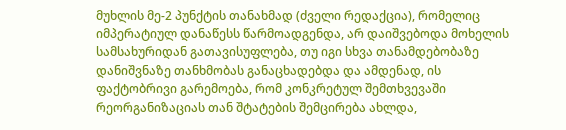მუხლის მე-2 პუნქტის თანახმად (ძველი რედაქცია), რომელიც იმპერატიულ დანაწესს წარმოადგენდა, არ დაიშვებოდა მოხელის სამსახურიდან გათავისუფლება, თუ იგი სხვა თანამდებობაზე დანიშვნაზე თანხმობას განაცხადებდა და ამდენად, ის ფაქტობრივი გარემოება, რომ კონკრეტულ შემთხვევაში რეორგანიზაციას თან შტატების შემცირება ახლდა,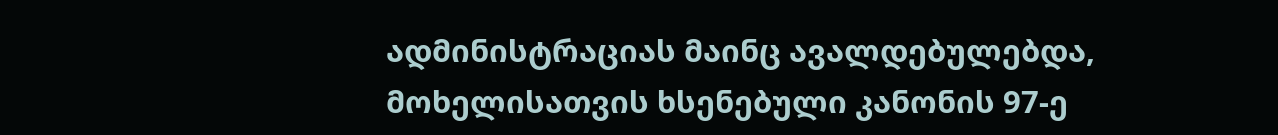ადმინისტრაციას მაინც ავალდებულებდა, მოხელისათვის ხსენებული კანონის 97-ე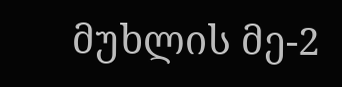მუხლის მე-2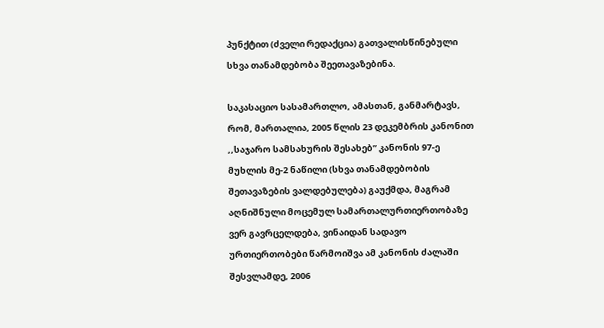პუნქტით (ძველი რედაქცია) გათვალისწინებული სხვა თანამდებობა შეეთავაზებინა.

საკასაციო სასამართლო, ამასთან, განმარტავს, რომ, მართალია, 2005 წლის 23 დეკემბრის კანონით ,,საჯარო სამსახურის შესახებ” კანონის 97-ე მუხლის მე-2 ნაწილი (სხვა თანამდებობის შეთავაზების ვალდებულება) გაუქმდა, მაგრამ აღნიშნული მოცემულ სამართალურთიერთობაზე ვერ გავრცელდება, ვინაიდან სადავო ურთიერთობები წარმოიშვა ამ კანონის ძალაში შესვლამდე, 2006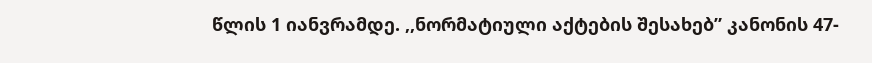წლის 1 იანვრამდე. ,,ნორმატიული აქტების შესახებ” კანონის 47-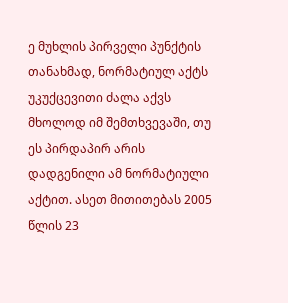ე მუხლის პირველი პუნქტის თანახმად, ნორმატიულ აქტს უკუქცევითი ძალა აქვს მხოლოდ იმ შემთხვევაში, თუ ეს პირდაპირ არის დადგენილი ამ ნორმატიული აქტით. ასეთ მითითებას 2005 წლის 23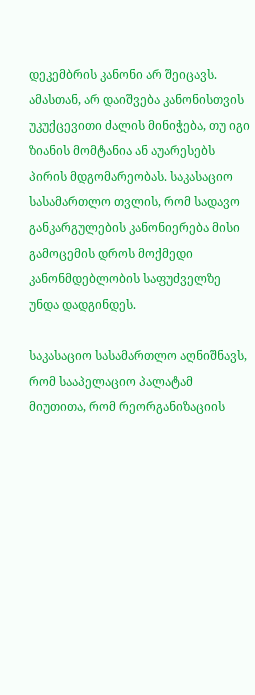დეკემბრის კანონი არ შეიცავს. ამასთან, არ დაიშვება კანონისთვის უკუქცევითი ძალის მინიჭება, თუ იგი ზიანის მომტანია ან აუარესებს პირის მდგომარეობას. საკასაციო სასამართლო თვლის, რომ სადავო განკარგულების კანონიერება მისი გამოცემის დროს მოქმედი კანონმდებლობის საფუძველზე უნდა დადგინდეს.

საკასაციო სასამართლო აღნიშნავს, რომ სააპელაციო პალატამ მიუთითა, რომ რეორგანიზაციის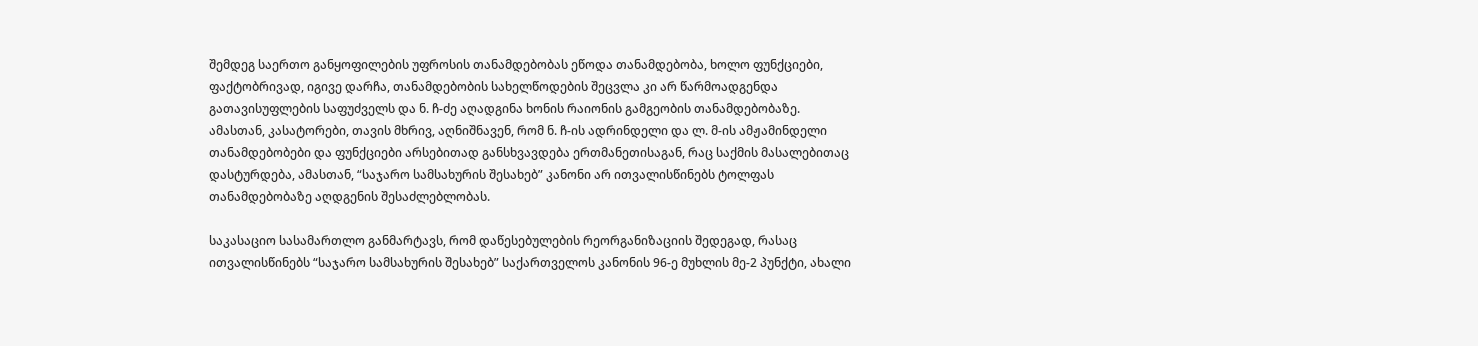შემდეგ საერთო განყოფილების უფროსის თანამდებობას ეწოდა თანამდებობა, ხოლო ფუნქციები, ფაქტობრივად, იგივე დარჩა, თანამდებობის სახელწოდების შეცვლა კი არ წარმოადგენდა გათავისუფლების საფუძველს და ნ. ჩ-ძე აღადგინა ხონის რაიონის გამგეობის თანამდებობაზე. ამასთან, კასატორები, თავის მხრივ, აღნიშნავენ, რომ ნ. ჩ-ის ადრინდელი და ლ. მ-ის ამჟამინდელი თანამდებობები და ფუნქციები არსებითად განსხვავდება ერთმანეთისაგან, რაც საქმის მასალებითაც დასტურდება, ამასთან, “საჯარო სამსახურის შესახებ” კანონი არ ითვალისწინებს ტოლფას თანამდებობაზე აღდგენის შესაძლებლობას.

საკასაციო სასამართლო განმარტავს, რომ დაწესებულების რეორგანიზაციის შედეგად, რასაც ითვალისწინებს “საჯარო სამსახურის შესახებ” საქართველოს კანონის 96-ე მუხლის მე-2 პუნქტი, ახალი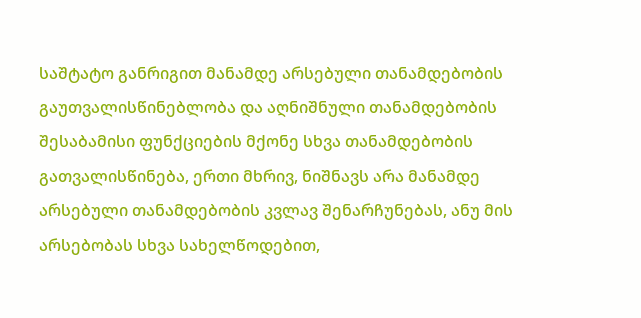საშტატო განრიგით მანამდე არსებული თანამდებობის გაუთვალისწინებლობა და აღნიშნული თანამდებობის შესაბამისი ფუნქციების მქონე სხვა თანამდებობის გათვალისწინება, ერთი მხრივ, ნიშნავს არა მანამდე არსებული თანამდებობის კვლავ შენარჩუნებას, ანუ მის არსებობას სხვა სახელწოდებით,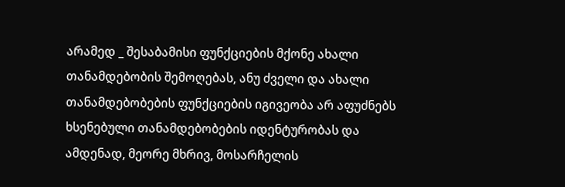არამედ _ შესაბამისი ფუნქციების მქონე ახალი თანამდებობის შემოღებას, ანუ ძველი და ახალი თანამდებობების ფუნქციების იგივეობა არ აფუძნებს ხსენებული თანამდებობების იდენტურობას და ამდენად, მეორე მხრივ, მოსარჩელის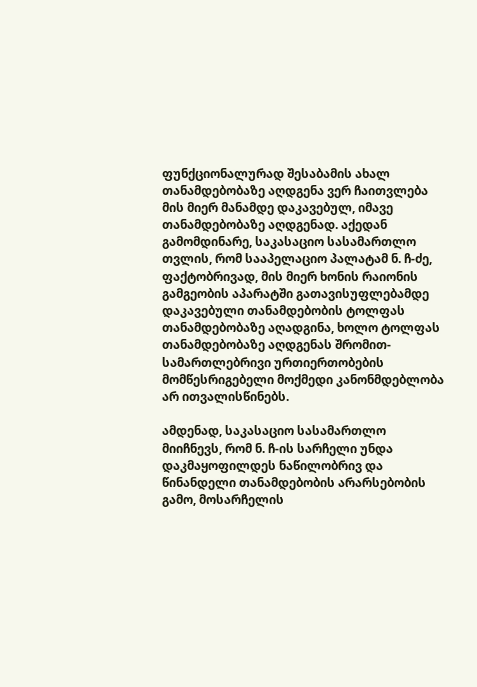ფუნქციონალურად შესაბამის ახალ თანამდებობაზე აღდგენა ვერ ჩაითვლება მის მიერ მანამდე დაკავებულ, იმავე თანამდებობაზე აღდგენად. აქედან გამომდინარე, საკასაციო სასამართლო თვლის, რომ სააპელაციო პალატამ ნ. ჩ-ძე, ფაქტობრივად, მის მიერ ხონის რაიონის გამგეობის აპარატში გათავისუფლებამდე დაკავებული თანამდებობის ტოლფას თანამდებობაზე აღადგინა, ხოლო ტოლფას თანამდებობაზე აღდგენას შრომით-სამართლებრივი ურთიერთობების მომწესრიგებელი მოქმედი კანონმდებლობა არ ითვალისწინებს.

ამდენად, საკასაციო სასამართლო მიიჩნევს, რომ ნ. ჩ-ის სარჩელი უნდა დაკმაყოფილდეს ნაწილობრივ და წინანდელი თანამდებობის არარსებობის გამო, მოსარჩელის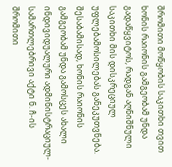შრომითი მოწყობის საკითხი თვით ხონის რაიონის გამგეობამ უნდა გადაწყვიტოს, რადგან აღნიშნული საკითხი მის დისკრეციულ უფლებამოსილებას განეკუთვნება. შესაბამისად, ხონის რაიონის გამგეობამ უნდა გამოსცეს ახალი ინდივიდუალური ადმინისტრაციულ-სამართლებრივი აქტი ნ. ჩ-ის შრომითი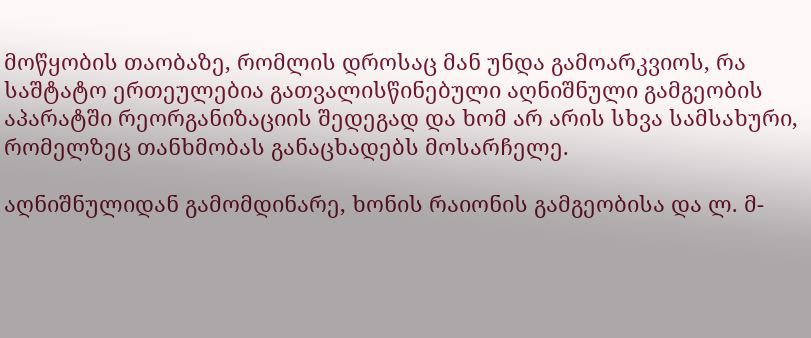მოწყობის თაობაზე, რომლის დროსაც მან უნდა გამოარკვიოს, რა საშტატო ერთეულებია გათვალისწინებული აღნიშნული გამგეობის აპარატში რეორგანიზაციის შედეგად და ხომ არ არის სხვა სამსახური, რომელზეც თანხმობას განაცხადებს მოსარჩელე.

აღნიშნულიდან გამომდინარე, ხონის რაიონის გამგეობისა და ლ. მ-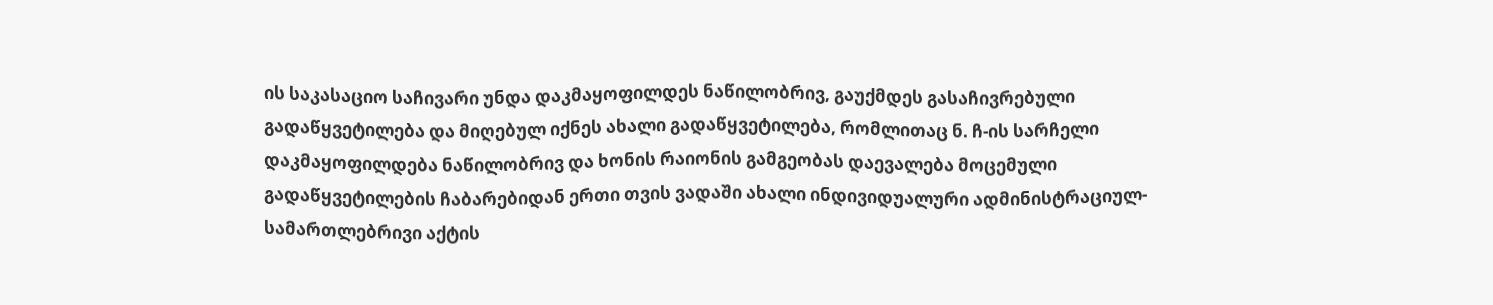ის საკასაციო საჩივარი უნდა დაკმაყოფილდეს ნაწილობრივ, გაუქმდეს გასაჩივრებული გადაწყვეტილება და მიღებულ იქნეს ახალი გადაწყვეტილება, რომლითაც ნ. ჩ-ის სარჩელი დაკმაყოფილდება ნაწილობრივ და ხონის რაიონის გამგეობას დაევალება მოცემული გადაწყვეტილების ჩაბარებიდან ერთი თვის ვადაში ახალი ინდივიდუალური ადმინისტრაციულ-სამართლებრივი აქტის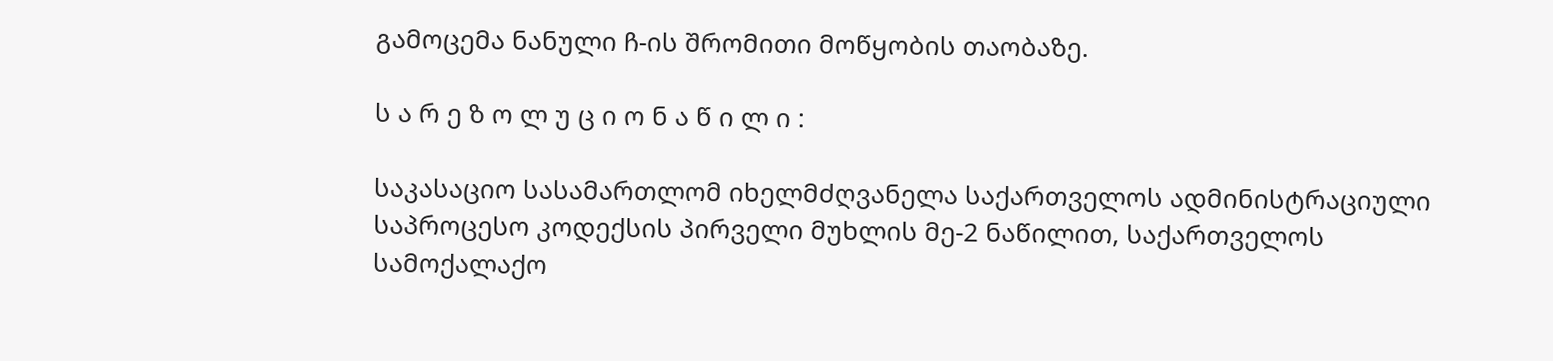გამოცემა ნანული ჩ-ის შრომითი მოწყობის თაობაზე.

ს ა რ ე ზ ო ლ უ ც ი ო ნ ა წ ი ლ ი :

საკასაციო სასამართლომ იხელმძღვანელა საქართველოს ადმინისტრაციული საპროცესო კოდექსის პირველი მუხლის მე-2 ნაწილით, საქართველოს სამოქალაქო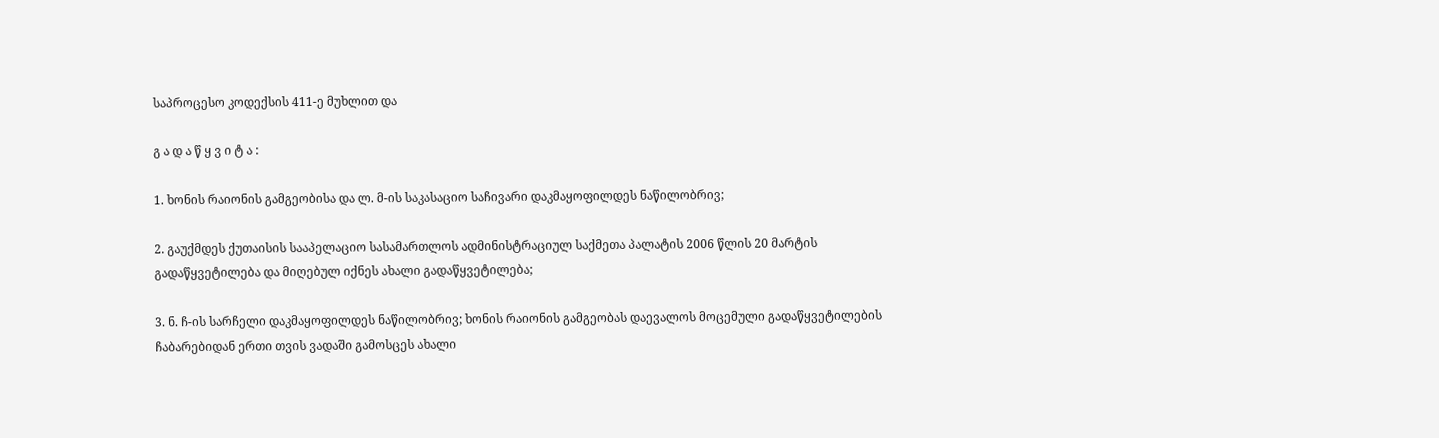საპროცესო კოდექსის 411-ე მუხლით და

გ ა დ ა წ ყ ვ ი ტ ა :

1. ხონის რაიონის გამგეობისა და ლ. მ-ის საკასაციო საჩივარი დაკმაყოფილდეს ნაწილობრივ;

2. გაუქმდეს ქუთაისის სააპელაციო სასამართლოს ადმინისტრაციულ საქმეთა პალატის 2006 წლის 20 მარტის გადაწყვეტილება და მიღებულ იქნეს ახალი გადაწყვეტილება;

3. ნ. ჩ-ის სარჩელი დაკმაყოფილდეს ნაწილობრივ; ხონის რაიონის გამგეობას დაევალოს მოცემული გადაწყვეტილების ჩაბარებიდან ერთი თვის ვადაში გამოსცეს ახალი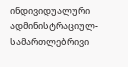ინდივიდუალური ადმინისტრაციულ-სამართლებრივი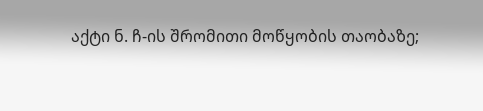აქტი ნ. ჩ-ის შრომითი მოწყობის თაობაზე;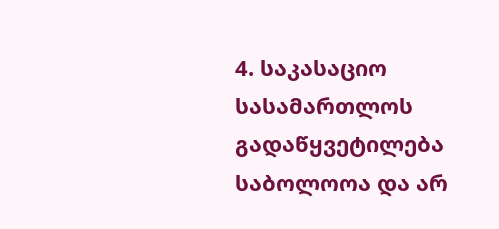4. საკასაციო სასამართლოს გადაწყვეტილება საბოლოოა და არ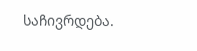საჩივრდება.